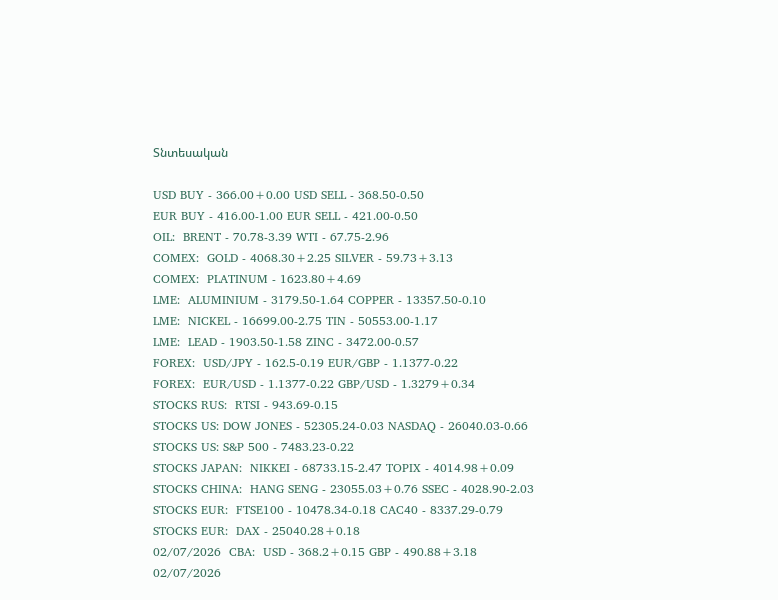Տնտեսական

USD BUY - 366.00+0.00 USD SELL - 368.50-0.50
EUR BUY - 416.00-1.00 EUR SELL - 421.00-0.50
OIL:  BRENT - 70.78-3.39 WTI - 67.75-2.96
COMEX:  GOLD - 4068.30+2.25 SILVER - 59.73+3.13
COMEX:  PLATINUM - 1623.80+4.69
LME:  ALUMINIUM - 3179.50-1.64 COPPER - 13357.50-0.10
LME:  NICKEL - 16699.00-2.75 TIN - 50553.00-1.17
LME:  LEAD - 1903.50-1.58 ZINC - 3472.00-0.57
FOREX:  USD/JPY - 162.5-0.19 EUR/GBP - 1.1377-0.22
FOREX:  EUR/USD - 1.1377-0.22 GBP/USD - 1.3279+0.34
STOCKS RUS:  RTSI - 943.69-0.15
STOCKS US: DOW JONES - 52305.24-0.03 NASDAQ - 26040.03-0.66
STOCKS US: S&P 500 - 7483.23-0.22
STOCKS JAPAN:  NIKKEI - 68733.15-2.47 TOPIX - 4014.98+0.09
STOCKS CHINA:  HANG SENG - 23055.03+0.76 SSEC - 4028.90-2.03
STOCKS EUR:  FTSE100 - 10478.34-0.18 CAC40 - 8337.29-0.79
STOCKS EUR:  DAX - 25040.28+0.18
02/07/2026  CBA:  USD - 368.2+0.15 GBP - 490.88+3.18
02/07/2026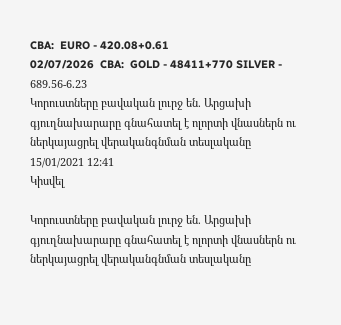CBA:  EURO - 420.08+0.61
02/07/2026  CBA:  GOLD - 48411+770 SILVER - 689.56-6.23
Կորուստները բավական լուրջ են. Արցախի գյուղնախարարը գնահատել է ոլորտի վնասներն ու ներկայացրել վերականգնման տեսլականը
15/01/2021 12:41
Կիսվել

Կորուստները բավական լուրջ են. Արցախի գյուղնախարարը գնահատել է ոլորտի վնասներն ու ներկայացրել վերականգնման տեսլականը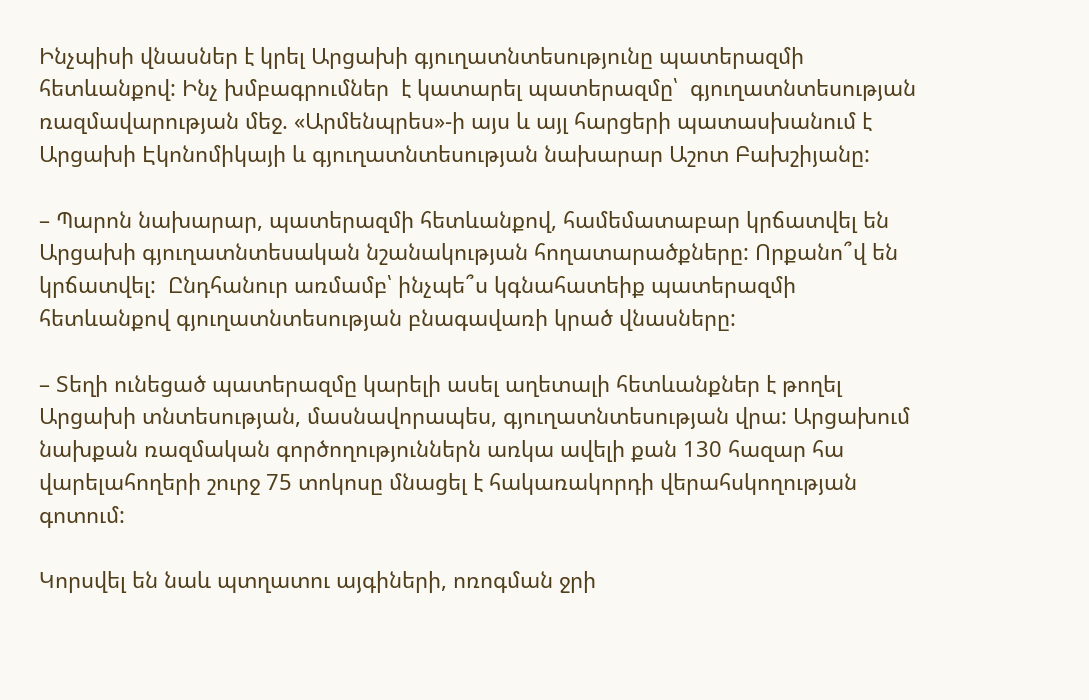Ինչպիսի վնասներ է կրել Արցախի գյուղատնտեսությունը պատերազմի հետևանքով: Ինչ խմբագրումներ  է կատարել պատերազմը՝  գյուղատնտեսության ռազմավարության մեջ. «Արմենպրես»-ի այս և այլ հարցերի պատասխանում է Արցախի Էկոնոմիկայի և գյուղատնտեսության նախարար Աշոտ Բախշիյանը:

– Պարոն նախարար, պատերազմի հետևանքով, համեմատաբար կրճատվել են Արցախի գյուղատնտեսական նշանակության հողատարածքները: Որքանո՞վ են կրճատվել:  Ընդհանուր առմամբ՝ ինչպե՞ս կգնահատեիք պատերազմի հետևանքով գյուղատնտեսության բնագավառի կրած վնասները:

– Տեղի ունեցած պատերազմը կարելի ասել աղետալի հետևանքներ է թողել Արցախի տնտեսության, մասնավորապես, գյուղատնտեսության վրա: Արցախում նախքան ռազմական գործողություններն առկա ավելի քան 130 հազար հա վարելահողերի շուրջ 75 տոկոսը մնացել է հակառակորդի վերահսկողության գոտում:

Կորսվել են նաև պտղատու այգիների, ոռոգման ջրի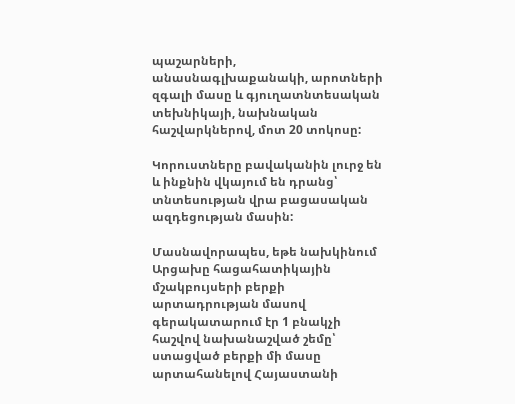պաշարների, անասնագլխաքանակի, արոտների զգալի մասը և գյուղատնտեսական տեխնիկայի, նախնական հաշվարկներով, մոտ 20 տոկոսը:

Կորուստները բավականին լուրջ են և ինքնին վկայում են դրանց՝ տնտեսության վրա բացասական ազդեցության մասին:

Մասնավորապես, եթե նախկինում Արցախը հացահատիկային մշակբույսերի բերքի արտադրության մասով գերակատարում էր 1 բնակչի հաշվով նախանաշված շեմը՝ ստացված բերքի մի մասը արտահանելով Հայաստանի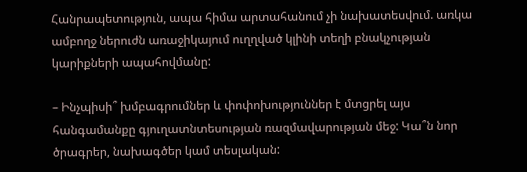Հանրապետություն, ապա հիմա արտահանում չի նախատեսվում. առկա ամբողջ ներուժն առաջիկայում ուղղված կլինի տեղի բնակչության կարիքների ապահովմանը:

– Ինչպիսի՞ խմբագրումներ և փոփոխություններ է մտցրել այս հանգամանքը գյուղատնտեսության ռազմավարության մեջ: Կա՞ն նոր ծրագրեր, նախագծեր կամ տեսլական: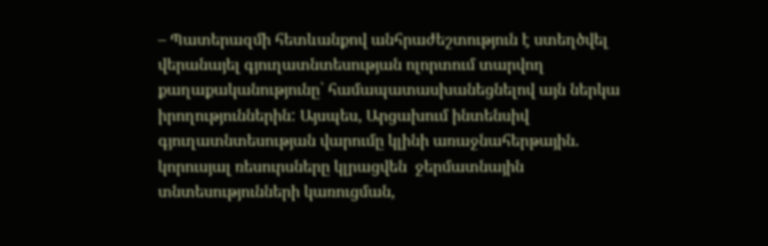– Պատերազմի հետևանքով անհրաժեշտություն է ստեղծվել վերանայել գյուղատնտեսության ոլորտում տարվող քաղաքականությունը՝ համապատասխանեցնելով այն ներկա իրողություններին: Այսպես, Արցախում ինտենսիվ գյուղատնտեսության վարումը կլինի առաջնահերթային. կորուսյալ ռեսուրսները կլրացվեն  ջերմատնային տնտեսությունների կառուցման,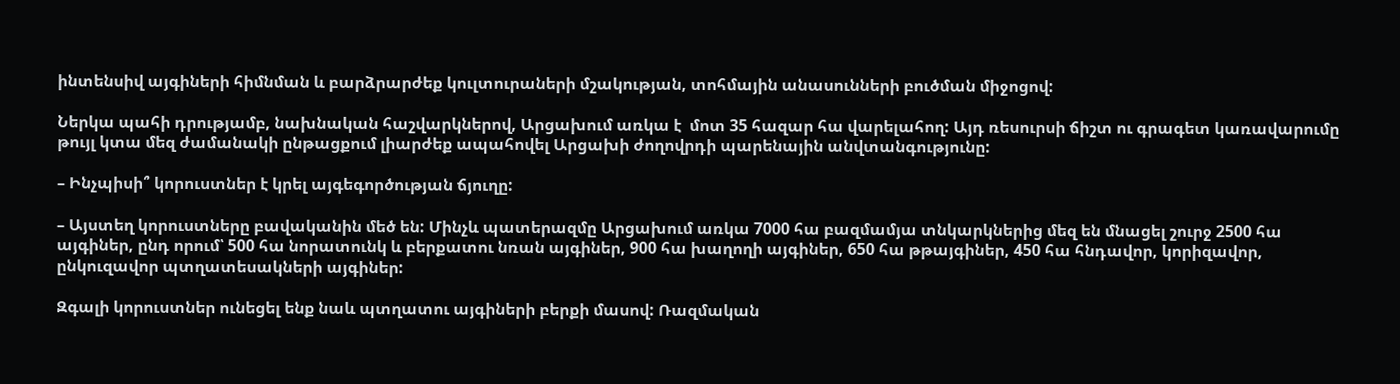ինտենսիվ այգիների հիմնման և բարձրարժեք կուլտուրաների մշակության, տոհմային անասունների բուծման միջոցով:

Ներկա պահի դրությամբ, նախնական հաշվարկներով, Արցախում առկա է  մոտ 35 հազար հա վարելահող: Այդ ռեսուրսի ճիշտ ու գրագետ կառավարումը թույլ կտա մեզ ժամանակի ընթացքում լիարժեք ապահովել Արցախի ժողովրդի պարենային անվտանգությունը:

– Ինչպիսի՞ կորուստներ է կրել այգեգործության ճյուղը:

– Այստեղ կորուստները բավականին մեծ են: Մինչև պատերազմը Արցախում առկա 7000 հա բազմամյա տնկարկներից մեզ են մնացել շուրջ 2500 հա այգիներ, ընդ որում՝ 500 հա նորատունկ և բերքատու նռան այգիներ, 900 հա խաղողի այգիներ, 650 հա թթայգիներ, 450 հա հնդավոր, կորիզավոր, ընկուզավոր պտղատեսակների այգիներ:

Զգալի կորուստներ ունեցել ենք նաև պտղատու այգիների բերքի մասով: Ռազմական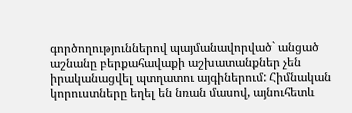գործողություններով պայմանավորված` անցած աշնանը բերքահավաքի աշխատանքներ չեն իրականացվել պտղատու այգիներում: Հիմնական կորուստները եղել են նռան մասով, այնուհետև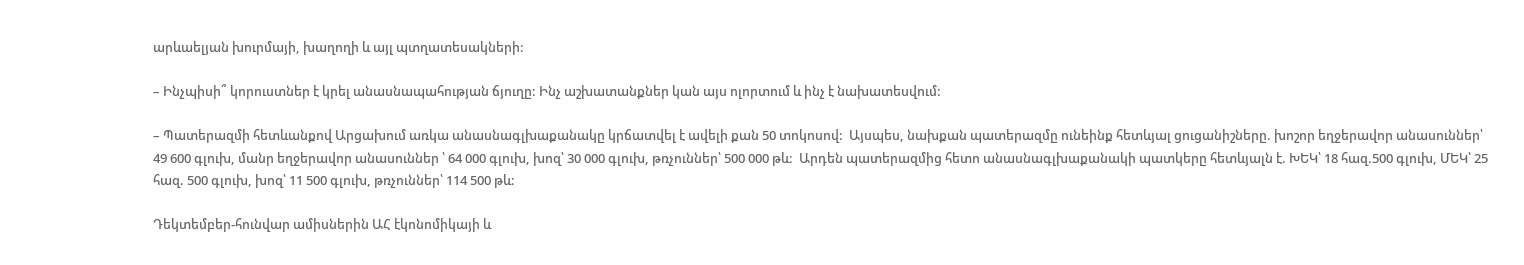արևաելյան խուրմայի, խաղողի և այլ պտղատեսակների:

– Ինչպիսի՞ կորուստներ է կրել անասնապահության ճյուղը: Ինչ աշխատանքներ կան այս ոլորտում և ինչ է նախատեսվում:

– Պատերազմի հետևանքով Արցախում առկա անասնագլխաքանակը կրճատվել է ավելի քան 50 տոկոսով:  Այսպես, նախքան պատերազմը ունեինք հետևյալ ցուցանիշները. խոշոր եղջերավոր անասուններ՝ 49 600 գլուխ, մանր եղջերավոր անասուններ ՝ 64 000 գլուխ, խոզ՝ 30 000 գլուխ, թռչուններ՝ 500 000 թև:  Արդեն պատերազմից հետո անասնագլխաքանակի պատկերը հետևյալն է. ԽԵԿ՝ 18 հազ.500 գլուխ, ՄԵԿ՝ 25 հազ. 500 գլուխ, խոզ՝ 11 500 գլուխ, թռչուններ՝ 114 500 թև:

Դեկտեմբեր-հունվար ամիսներին ԱՀ էկոնոմիկայի և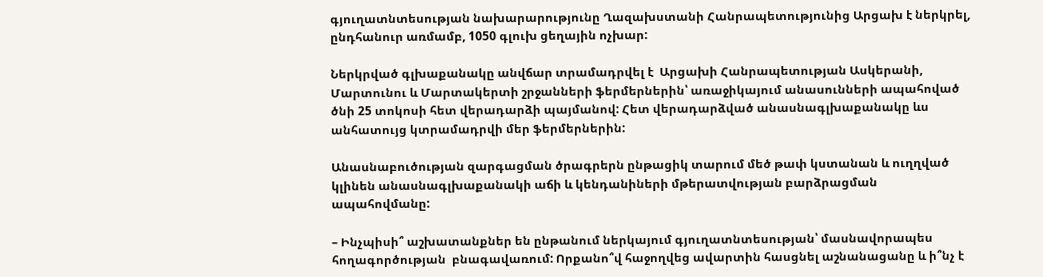գյուղատնտեսության նախարարությունը Ղազախստանի Հանրապետությունից Արցախ է ներկրել, ընդհանուր առմամբ, 1050 գլուխ ցեղային ոչխար:

Ներկրված գլխաքանակը անվճար տրամադրվել է  Արցախի Հանրապետության Ասկերանի, Մարտունու և Մարտակերտի շրջանների ֆերմերներին՝ առաջիկայում անասունների ապահոված ծնի 25 տոկոսի հետ վերադարձի պայմանով: Հետ վերադարձված անասնագլխաքանակը ևս անհատույց կտրամադրվի մեր ֆերմերներին:

Անասնաբուծության զարգացման ծրագրերն ընթացիկ տարում մեծ թափ կստանան և ուղղված կլինեն անասնագլխաքանակի աճի և կենդանիների մթերատվության բարձրացման ապահովմանը:

– Ինչպիսի՞ աշխատանքներ են ընթանում ներկայում գյուղատնտեսության՝ մասնավորապես  հողագործության  բնագավառում: Որքանո՞վ հաջողվեց ավարտին հասցնել աշնանացանը և ի՞նչ է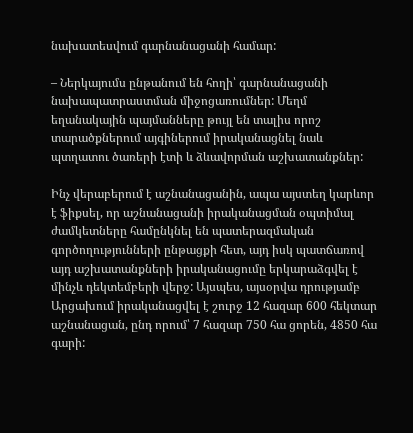նախատեսվում գարնանացանի համար:

– Ներկայումս ընթանում են հողի՝ գարնանացանի նախապատրաստման միջոցառումներ: Մեղմ եղանակային պայմանները թույլ են տալիս որոշ տարածքներում այգիներում իրականացնել նաև պտղատու ծառերի էտի և ձևավորման աշխատանքներ:

Ինչ վերաբերում է աշնանացանին, ապա այստեղ կարևոր է ֆիքսել, որ աշնանացանի իրականացման օպտիմալ ժամկետները համընկնել են պատերազմական գործողությունների ընթացքի հետ, այդ իսկ պատճառով այդ աշխատանքների իրականացումը երկարաձգվել է մինչև դեկտեմբերի վերջ: Այսպես, այսօրվա դրությամբ Արցախում իրականացվել է շուրջ 12 հազար 600 հեկտար  աշնանացան, ընդ որում՝ 7 հազար 750 հա ցորեն, 4850 հա գարի: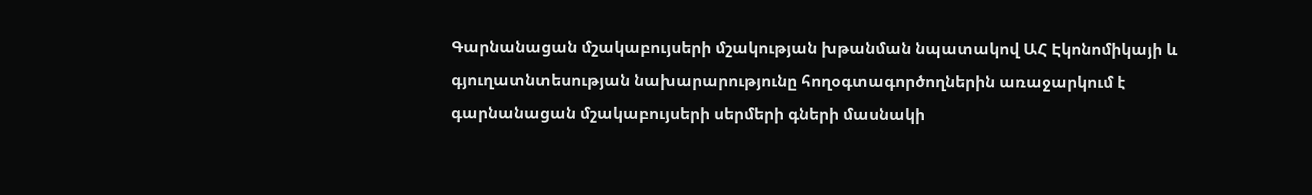Գարնանացան մշակաբույսերի մշակության խթանման նպատակով ԱՀ Էկոնոմիկայի և գյուղատնտեսության նախարարությունը հողօգտագործողներին առաջարկում է գարնանացան մշակաբույսերի սերմերի գների մասնակի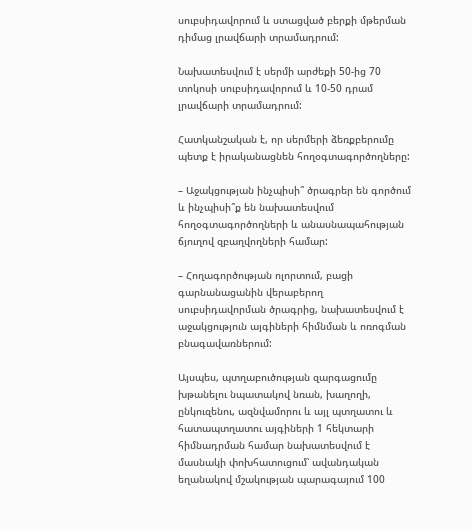սուբսիդավորում և ստացված բերքի մթերման դիմաց լրավճարի տրամադրում:

Նախատեսվում է սերմի արժեքի 50-ից 70 տոկոսի սուբսիդավորում և 10-50 դրամ լրավճարի տրամադրում:

Հատկանշական է, որ սերմերի ձեռքբերումը պետք է իրականացնեն հողօգտագործողները:

– Աջակցության ինչպիսի՞ ծրագրեր են գործում և ինչպիսի՞ք են նախատեսվում հողօգտագործողների և անասնապահության ճյուղով զբաղվողների համար:

– Հողագործության ոլորտում, բացի գարնանացանին վերաբերող սուբսիդավորման ծրագրից, նախատեսվում է աջակցություն այգիների հիմնման և ոռոգման բնագավառներում:

Այսպես, պտղաբուծության զարգացումը խթանելու նպատակով նռան, խաղողի, ընկուզենու, ազնվամորու և այլ պտղատու և հատապտղատու այգիների 1 հեկտարի հիմնադրման համար նախատեսվում է մասնակի փոխհատուցում՝ ավանդական եղանակով մշակության պարագայում 100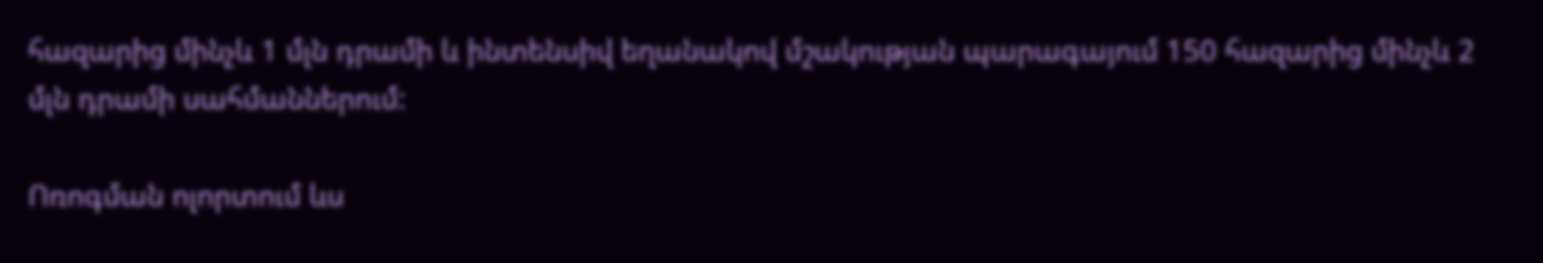հազարից մինչև 1 մլն դրամի և ինտենսիվ եղանակով մշակության պարագայում 150 հազարից մինչև 2 մլն դրամի սահմաններում:

Ոռոգման ոլորտում ևս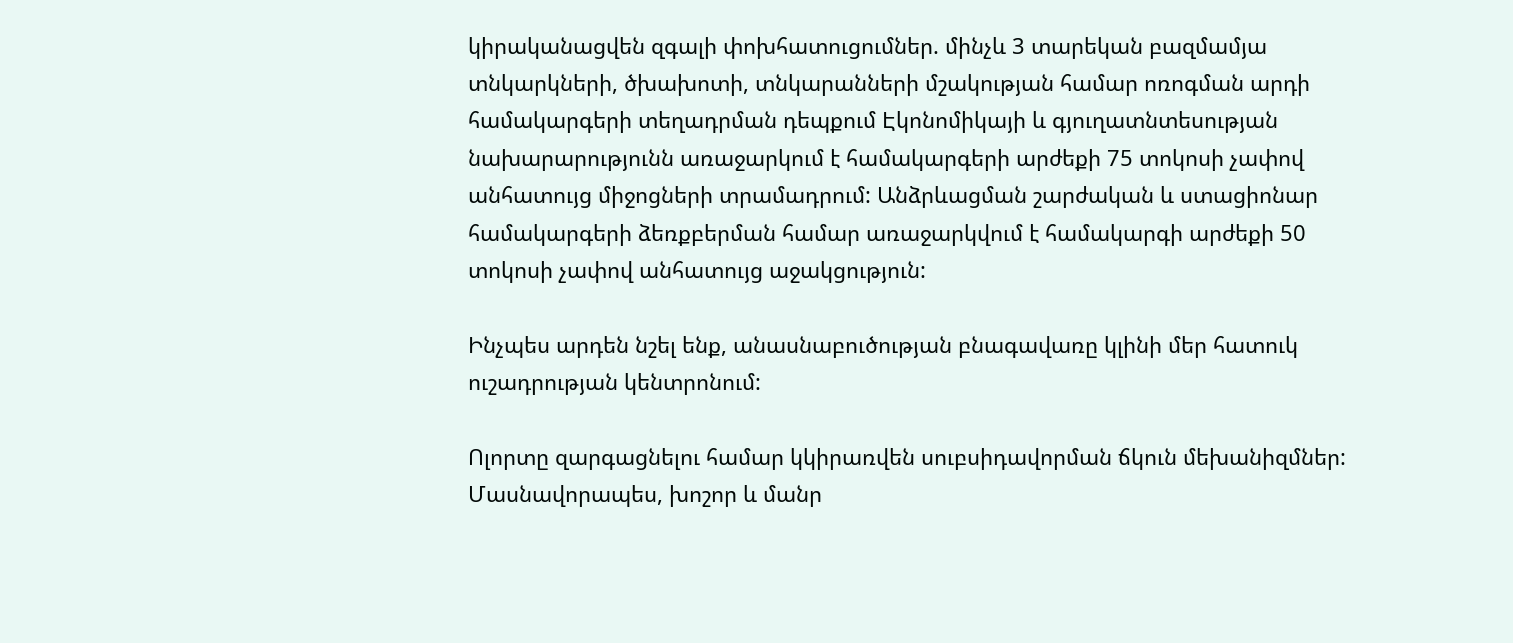կիրականացվեն զգալի փոխհատուցումներ. մինչև 3 տարեկան բազմամյա տնկարկների, ծխախոտի, տնկարանների մշակության համար ոռոգման արդի համակարգերի տեղադրման դեպքում Էկոնոմիկայի և գյուղատնտեսության նախարարությունն առաջարկում է համակարգերի արժեքի 75 տոկոսի չափով անհատույց միջոցների տրամադրում: Անձրևացման շարժական և ստացիոնար համակարգերի ձեռքբերման համար առաջարկվում է համակարգի արժեքի 50 տոկոսի չափով անհատույց աջակցություն:

Ինչպես արդեն նշել ենք, անասնաբուծության բնագավառը կլինի մեր հատուկ ուշադրության կենտրոնում:

Ոլորտը զարգացնելու համար կկիրառվեն սուբսիդավորման ճկուն մեխանիզմներ: Մասնավորապես, խոշոր և մանր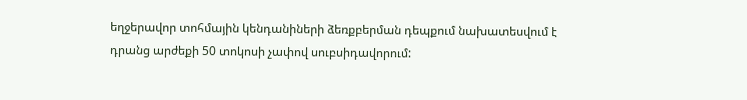եղջերավոր տոհմային կենդանիների ձեռքբերման դեպքում նախատեսվում է դրանց արժեքի 50 տոկոսի չափով սուբսիդավորում: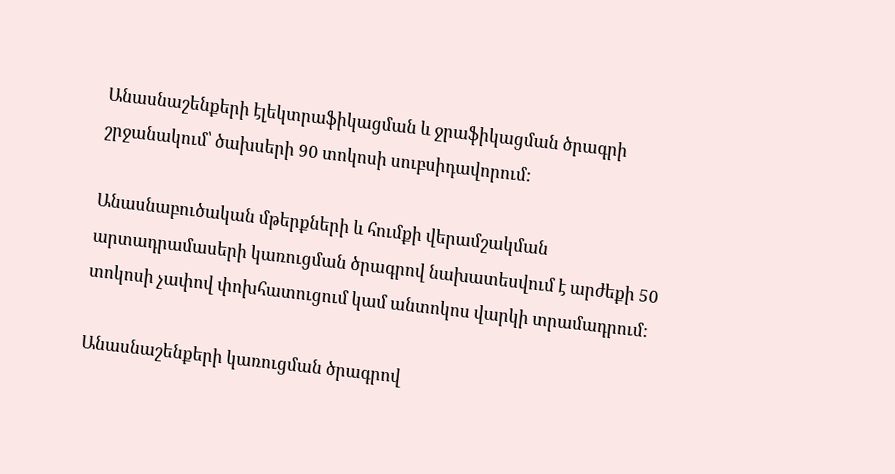Անասնաշենքերի էլեկտրաֆիկացման և ջրաֆիկացման ծրագրի շրջանակում՝ ծախսերի 90 տոկոսի սուբսիդավորում:

Անասնաբուծական մթերքների և հումքի վերամշակման արտադրամասերի կառուցման ծրագրով նախատեսվում է արժեքի 50 տոկոսի չափով փոխհատուցում կամ անտոկոս վարկի տրամադրում:

Անասնաշենքերի կառուցման ծրագրով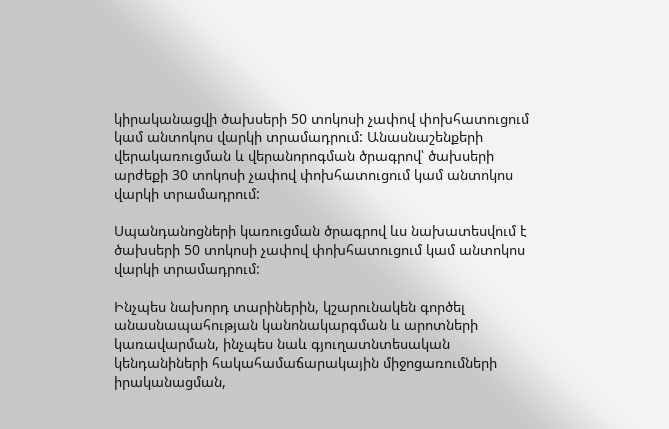կիրականացվի ծախսերի 50 տոկոսի չափով փոխհատուցում կամ անտոկոս վարկի տրամադրում: Անասնաշենքերի վերակառուցման և վերանորոգման ծրագրով՝ ծախսերի արժեքի 30 տոկոսի չափով փոխհատուցում կամ անտոկոս վարկի տրամադրում:

Սպանդանոցների կառուցման ծրագրով ևս նախատեսվում է ծախսերի 50 տոկոսի չափով փոխհատուցում կամ անտոկոս վարկի տրամադրում:

Ինչպես նախորդ տարիներին, կշարունակեն գործել անասնապահության կանոնակարգման և արոտների կառավարման, ինչպես նաև գյուղատնտեսական կենդանիների հակահամաճարակային միջոցառումների իրականացման,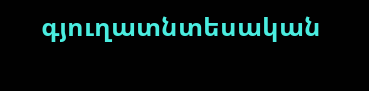գյուղատնտեսական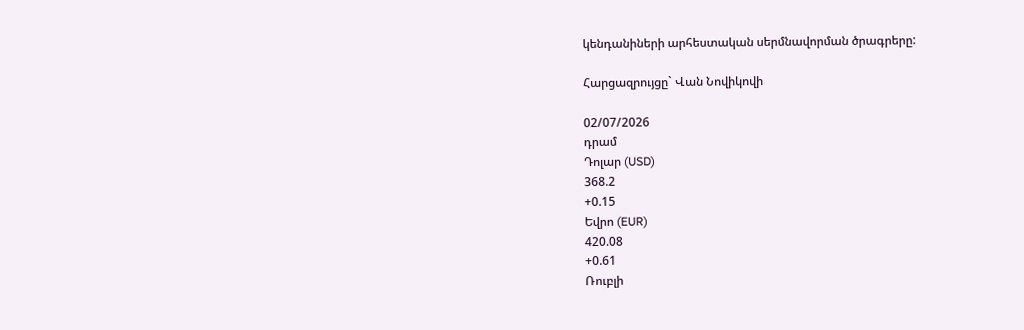կենդանիների արհեստական սերմնավորման ծրագրերը:

Հարցազրույցը` Վան Նովիկովի

02/07/2026
դրամ
Դոլար (USD)
368.2
+0.15
Եվրո (EUR)
420.08
+0.61
Ռուբլի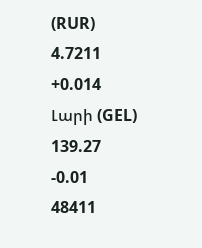(RUR)
4.7211
+0.014
Լարի (GEL)
139.27
-0.01
48411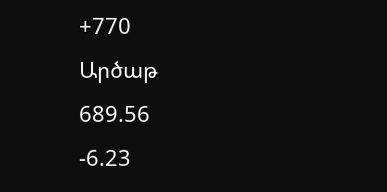+770
Արծաթ
689.56
-6.23